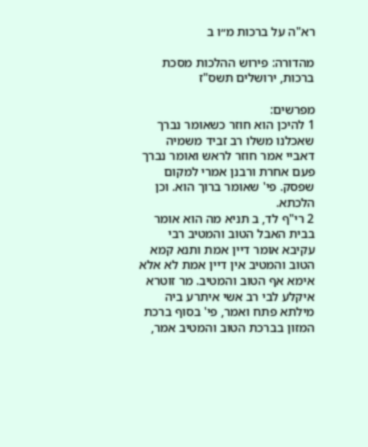רא"ה על ברכות מ״ו ב

מהדורה: פירוש ההלכות מסכת ברכות, ירושלים תשס"ז

מפרשים:
1 להיכן הוא חוזר כשאומר נברך שאכלנו משלו רב זביד משמיה דאביי אמר חוזר לראש ואומר נברך פעם אחרת ורבנן אמרי למקום שפסק. פי' שאומר ברוך הוא. וכן הלכתא.
2 רי"ף לד, ב תניא מה הוא אומר בבית האבל הטוב והמטיב רבי עקיבא אומר דיין אמת ותנא קמא הטוב והמטיב אין דיין אמת לא אלא אימא אף הטוב והמטיב. מר זוטרא איקלע לבי רב אשי איתרע ביה מילתא פתח ואמר, פי' בסוף ברכת המזון בברכת הטוב והמטיב אמר,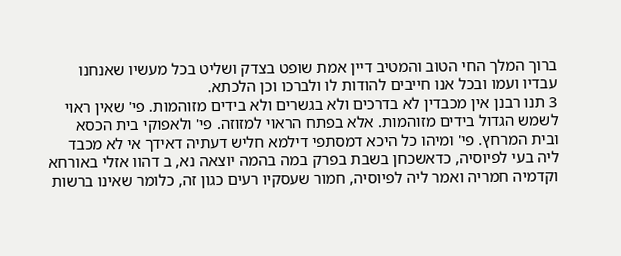ברוך המלך החי הטוב והמטיב דיין אמת שופט בצדק ושליט בכל מעשיו שאנחנו עבדיו ועמו ובכל אנו חייבים להודות לו ולברכו וכן הלכתא.
3 תנו רבנן אין מכבדין לא בדרכים ולא בגשרים ולא בידים מזוהמות. פי' שאין ראוי לשמש הגדול בידים מזוהמות. אלא בפתח הראוי למזוזה. פי' ולאפוקי בית הכסא ובית המרחץ. פי' ומיהו כל היכא דמסתפי דילמא חליש דעתיה דאידך אי לא מכבד ליה בעי לפיוסיה, כדאשכחן בשבת בפרק במה בהמה יוצאה נא, ב דהוו אזלי באורחא וקדמיה חמריה ואמר ליה לפיוסיה, חמור שעסקיו רעים כגון זה, כלומר שאינו ברשות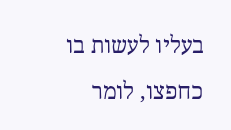בעליו לעשות בו כחפצו, לומר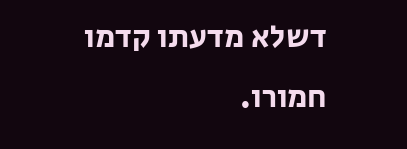דשלא מדעתו קדמו חמורו.